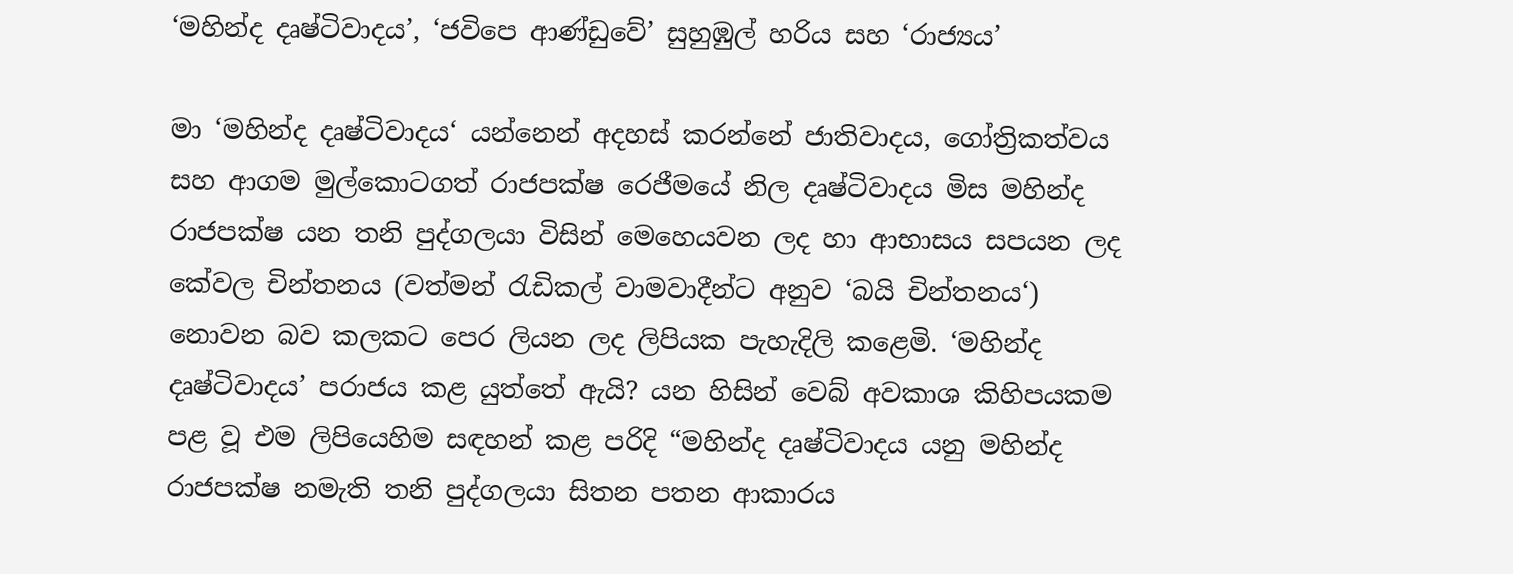‘මහින්ද දෘෂ්ටිවාදය’, ‘ජවිපෙ ආණ්ඩුවේ’ සුහුඹුල් හරිය සහ ‘රාජ්‍යය’

මා ‘මහින්ද දෘෂ්ටිවාදය‘ යන්නෙන් අදහස් කරන්නේ ජාතිවාදය, ගෝත්‍රිකත්වය සහ ආගම මුල්කොටගත් රාජපක්ෂ රෙජීමයේ නිල දෘෂ්ටිවාදය මිස මහින්ද රාජපක්ෂ යන තනි පුද්ගලයා විසින් මෙහෙයවන ලද හා ආභාසය සපයන ලද කේවල චින්තනය (වත්මන් රැඩිකල් වාමවාදීන්ට අනුව ‘බයි චින්තනය‘) නොවන බව කලකට පෙර ලියන ලද ලිපියක පැහැදිලි කළෙමි. ‘මහින්ද දෘෂ්ටිවාදය’ පරාජය කළ යුත්තේ ඇයි? යන හිසින් වෙබ් අවකාශ කිහිපයකම පළ වූ එම ලිපියෙහිම සඳහන් කළ පරිදි “මහින්ද දෘෂ්ටිවාදය යනු මහින්ද රාජපක්ෂ නමැති තනි පුද්ගලයා සිතන පතන ආකාරය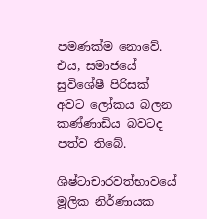පමණක්ම නොවේ. එය, සමාජයේ සුවිශේෂී පිරිසක් අවට ලෝකය බලන කණ්ණාඩිය බවටද පත්ව තිබේ.

ශිෂ්ටාචාරවත්භාවයේ මූලික නිර්ණායක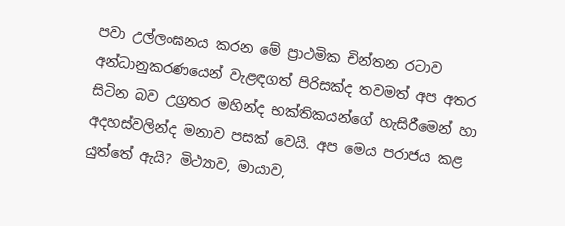පවා උල්ලංඝනය කරන මේ ප්‍රාථමික චින්තන රටාව අන්ධානුකරණයෙන් වැළඳගත් පිරිසක්ද තවමත් අප අතර සිටින බව උග්‍රතර මහින්ද භක්තිකයන්ගේ හැසිරීමෙන් හා අදහස්වලින්ද මනාව පසක් වෙයි. අප මෙය පරාජය කළ යුත්තේ ඇයි? මිථ්‍යාව, මායාව,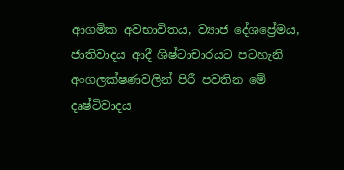ආගමික අවභාවිතය, ව්‍යාජ දේශප්‍රේමය, ජාතිවාදය ආදී ශිෂ්ටාචාරයට පටහැනි අංගලක්ෂණවලින් පිරී පවතින මේ දෘෂ්ටිවාදය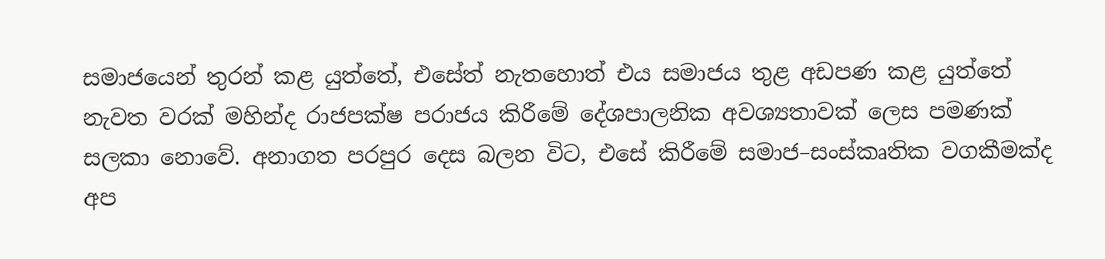සමාජයෙන් තුරන් කළ යුත්තේ, එසේත් නැතහොත් එය සමාජය තුළ අඩපණ කළ යුත්තේ නැවත වරක් මහින්ද රාජපක්ෂ පරාජය කිරීමේ දේශපාලනික අවශ්‍යතාවක් ලෙස පමණක් සලකා නොවේ. අනාගත පරපුර දෙස බලන විට, එසේ කිරීමේ සමාජ–සංස්කෘතික වගකීමක්ද අප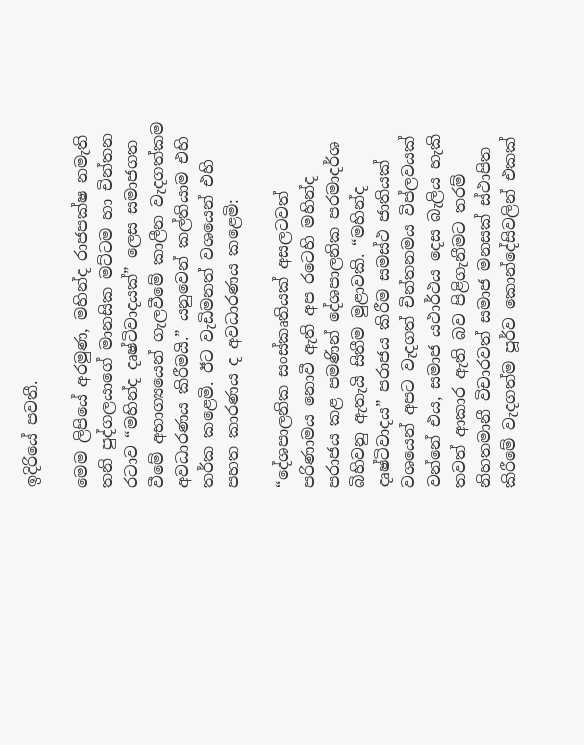ඉදිරියේ පවතී.

මෙම ලිපියේ අරමුණ, මහින්ද රාජපක්ෂ නමැති තනි පුද්ගලයාගේ මානසික මට්ටම හා චින්තන රටාව “මහින්ද දෘෂ්ටිවාදයක්” ලෙස සමාජගත වීමේ අභාග්‍යයෙන් ගැලවීමේ කාලීන වැදගත්කම අවධාරණය කිරීමයි.” යනුවෙන් කල්තියාම එහි තර්ක කළෙමි. ඊට වැඩිමනත් වශයෙන් එහි පහත කාරණය ද අවධාරණය කළෙමි:

“දේශපාලනික සංස්කෘතියක් අසලටවත් පරිණාමය නොවී ඇති අප රටෙහි මහින්ද පරාජය කළ පමණින් දේශපාලනික පරමාදර්ශ බිහිවනු ඇතැයි සිතීම මුළාවකි. “මහින්ද දෘෂ්ටිවාදය” පරාජය කිරීම සමස්ථ ජාතියක් වශයෙන් අපට වැදගත් චින්තනමය විප්ලවයක් වන්නේ එය, සමාජ යථාර්ථය දෙස බැලිය හැකි තවත් ආකාර ඇති බව පිළිගැනීමට තරම් නිහතමානී විචාරවත් සමාජ මනසක් ස්ථාපිත කිරීමේ වැදගත්ම පූර්ව කොන්දේසිවලින් එකක්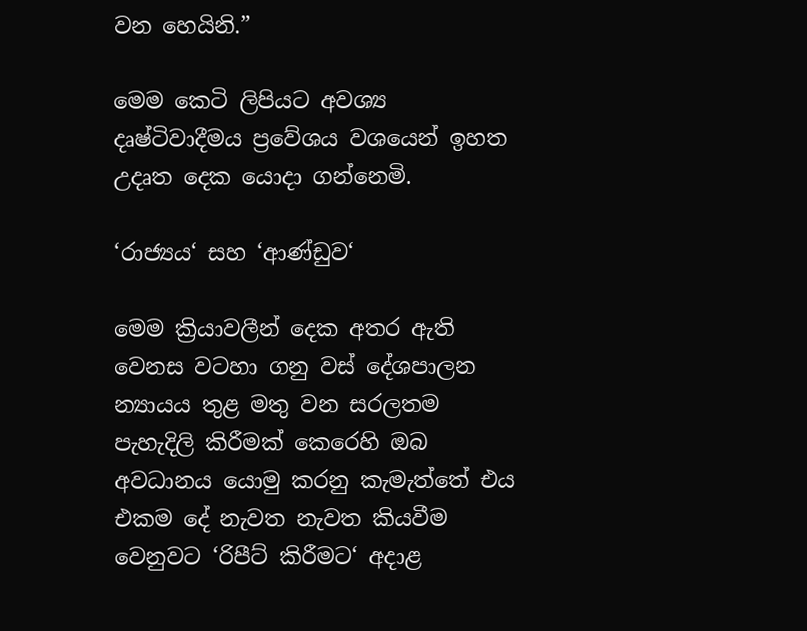වන හෙයිනි.”

මෙම කෙටි ලිපියට අවශ්‍ය දෘෂ්ටිවාදීමය ප්‍රවේශය වශයෙන් ඉහත උදෘත දෙක යොදා ගන්නෙමි.

‘රාජ්‍යය‘ සහ ‘ආණ්ඩුව‘

මෙම ක්‍රියාවලීන් දෙක අතර ඇති වෙනස වටහා ගනු වස් දේශපාලන න්‍යායය තුළ මතු වන සරලතම පැහැදිලි කිරීමක් කෙරෙහි ඔබ අවධානය යොමු කරනු කැමැත්තේ එය එකම දේ නැවත නැවත කියවීම වෙනුවට ‘රිපීට් කිරීමට‘ අදාළ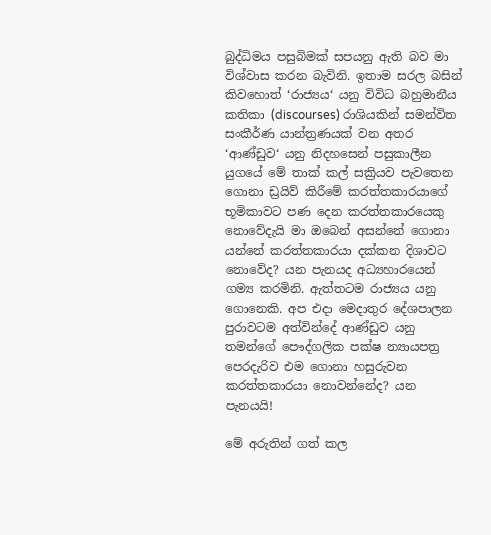බුද්ධිමය පසුබිමක් සපයනු ඇති බව මා විශ්වාස කරන බැවිනි. ඉතාම සරල බසින් කිවහොත් ‘රාජ්‍යය‘ යනු විවිධ බහුමානීය කතිකා (discourses) රාශියකින් සමන්විත සංකීර්ණ යාන්ත්‍රණයක් වන අතර ‘ආණ්ඩුව‘ යනු නිදහසෙන් පසුකාලීන යුගයේ මේ තාක් කල් සක්‍රියව පැවතෙන ගොනා ඩ්‍රයිව් කිරීමේ කරත්තකාරයාගේ භූමිකාවට පණ දෙන කරත්තකාරයෙකු නොවේදැයි මා ඔබෙන් අසන්නේ ගොනා යන්නේ කරත්තකාරයා දක්කන දිශාවට නොවේද? යන පැනයද අධ්‍යහාරයෙන් ගම්‍ය කරමිනි. ඇත්තටම රාජ්‍යය යනු ගොනෙකි. අප එදා මෙදාතුර දේශපාලන පුරාවටම අත්වින්දේ ආණ්ඩුව යනු තමන්ගේ පෞද්ගලික පක්ෂ න්‍යායපත්‍ර පෙරදැරිව එම ගොනා හසුරුවන කරත්තකාරයා නොවන්නේද? යන පැනයයි!

මේ අරුතින් ගත් කල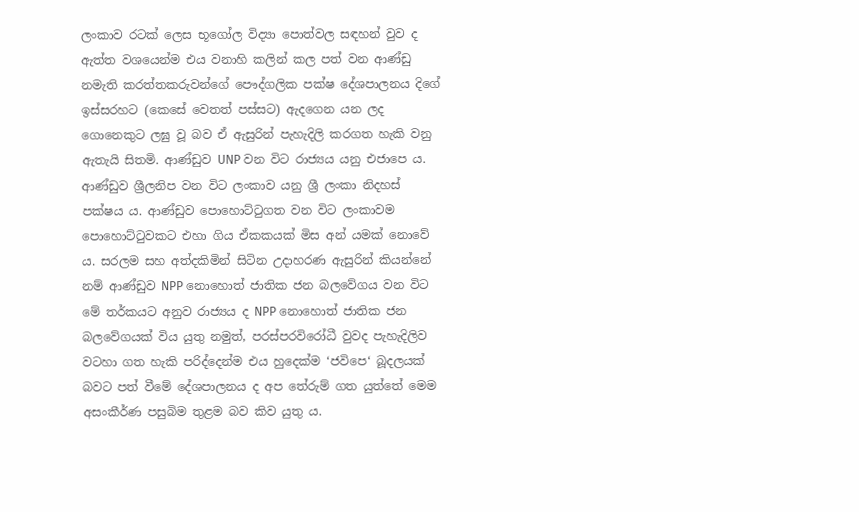ලංකාව රටක් ලෙස භූගෝල විද්‍යා පොත්වල සඳහන් වුව ද ඇත්ත වශයෙන්ම එය වනාහි කලින් කල පත් වන ආණ්ඩු නමැති කරත්තකරුවන්ගේ පෞද්ගලික පක්ෂ දේශපාලනය දිගේ ඉස්සරහට (කෙසේ වෙතත් පස්සට) ඇදගෙන යන ලද ගොනෙකුට ලඝු වූ බව ඒ ඇසුරින් පැහැදිලි කරගත හැකි වනු ඇතැයි සිතමි. ආණ්ඩුව UNP වන විට රාජ්‍යය යනු එජාපෙ ය. ආණ්ඩුව ශ්‍රීලනිප වන විට ලංකාව යනු ශ්‍රී ලංකා නිදහස් පක්ෂය ය. ආණ්ඩුව පොහොට්ටුගත වන විට ලංකාවම පොහොට්ටුවකට එහා ගිය ඒකකයක් මිස අන් යමක් නොවේ ය. සරලම සහ අත්දකිමින් සිටින උදාහරණ ඇසුරින් කියන්නේ නම් ආණ්ඩුව NPP නොහොත් ජාතික ජන බලවේගය වන විට මේ තර්කයට අනුව රාජ්‍යය ද NPP නොහොත් ජාතික ජන බලවේගයක් විය යුතු නමුත්, පරස්පරවිරෝධී වුවද පැහැදිලිව වටහා ගත හැකි පරිද්දෙන්ම එය හුදෙක්ම ‘ජවිපෙ‘ බූදලයක් බවට පත් වීමේ දේශපාලනය ද අප තේරුම් ගත යුත්තේ මෙම අසංකීර්ණ පසුබිම තුළම බව කිව යුතු ය.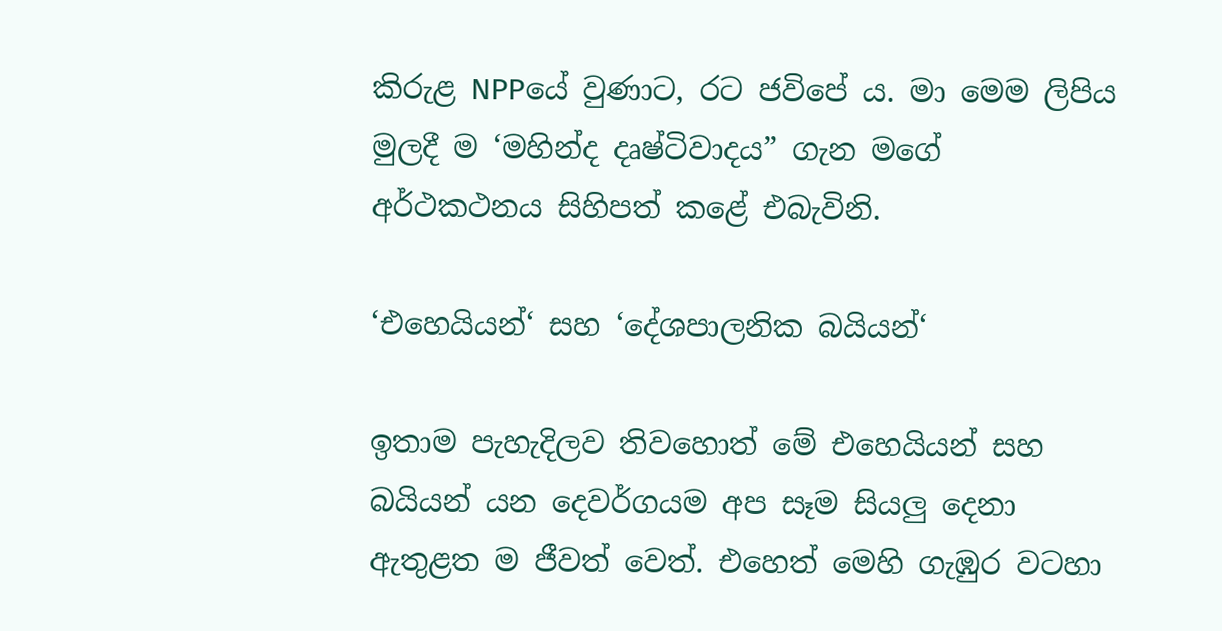කිරුළ NPPයේ වුණාට, රට ජවිපේ ය. මා මෙම ලිපිය මුලදී ම ‘මහින්ද දෘෂ්ටිවාදය” ගැන මගේ අර්ථකථනය සිහිපත් කළේ එබැවිනි.

‘එහෙයියන්‘ සහ ‘දේශපාලනික බයියන්‘

ඉතාම පැහැදිලව තිවහොත් මේ එහෙයියන් සහ බයියන් යන දෙවර්ගයම අප සෑම සියලු දෙනා ඇතුළත ම ජීවත් වෙත්. එහෙත් මෙහි ගැඹුර වටහා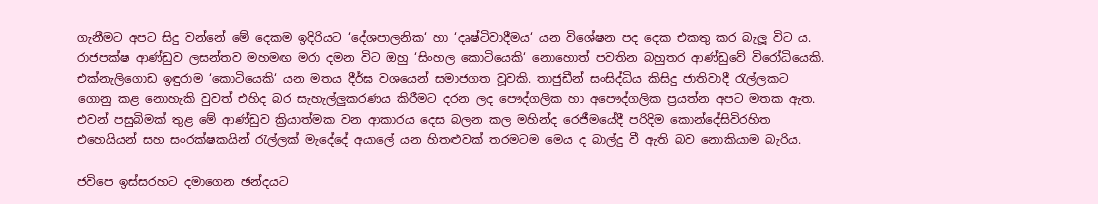ගැනීමට අපට සිදු වන්නේ මේ දෙකම ඉදිරියට ‘දේශපාලනික‘ හා ‘දෘෂ්ටිවාදීමය‘ යන විශේෂන පද දෙක එකතු කර බැලූ විට ය. රාජපක්ෂ ආණ්ඩුව ලසන්තව මහමඟ මරා දමන විට ඔහු ‘සිංහල කොටියෙකි‘ නොහොත් පවතින බහුතර ආණ්ඩුවේ විරෝධියෙකි. එක්නැලිගොඩ ඉඳුරාම ‘කොටියෙකි‘ යන මතය දීර්ඝ වශයෙන් සමාජගත වූවකි. තාජුඩීන් සංසිද්ධිය කිසිදු ජාතිවාදී රැල්ලකට ගොනු කළ නොහැකි වුවත් එහිද බර සැහැල්ලුකරණය කිරීමට දරන ලද පෞද්ගලික හා අපෞද්ගලික ප්‍රයත්න අපට මතක ඇත. එවන් පසුබිමක් තුළ මේ ආණ්ඩුව ක්‍රියාත්මක වන ආකාරය දෙස බලන කල මහින්ද රෙජීමයේදී පරිදිම කොන්දේසිවිරහිත එහෙයියන් සහ සංරක්ෂකයින් රැල්ලක් මැදේදේ අයාලේ යන හිතළුවක් තරමටම මෙය ද බාල්දු වී ඇති බව නොකියාම බැරිය.

ජවිපෙ ඉස්සරහට දමාගෙන ඡන්දයට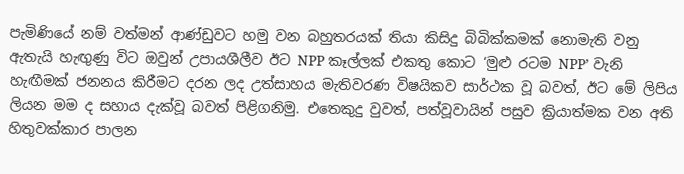පැමිණියේ නම් වත්මන් ආණ්ඩුවට හමු වන බහුතරයක් තියා කිසිදු බිබික්කමක් නොමැති වනු ඇතැයි හැඟුණු විට ඔවුන් උපායශීලීව ඊට NPP කෑල්ලක් එකතු කොට ‘මුළු රටම NPP’ වැනි හැඟීමක් ජනනය කිරීමට දරන ලද උත්සාහය මැතිවරණ විෂයිකව සාර්ථක වූ බවත්, ඊට මේ ලිපිය ලියන මම ද සහාය දැක්වූ බවත් පිළිගනිමු. එතෙකුදු වුවත්, පත්වූවායින් පසුව ක්‍රියාත්මක වන අති හිතුවක්කාර පාලන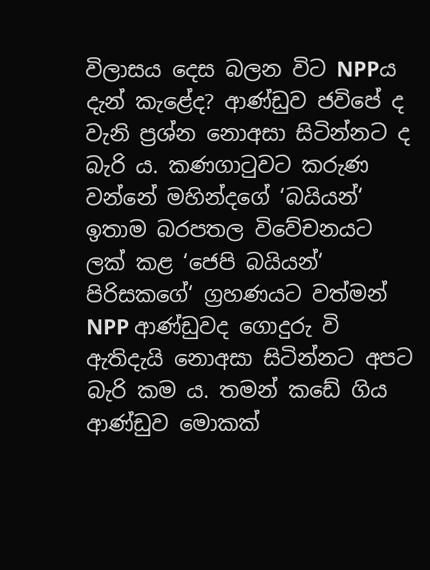විලාසය දෙස බලන විට NPPය දැන් කැළේද? ආණ්ඩුව ජවිපේ ද වැනි ප්‍රශ්න නොඅසා සිටින්නට ද බැරි ය. කණගාටුවට කරුණ වන්නේ මහින්දගේ ‘බයියන්‘ ඉතාම බරපතල විවේචනයට ලක් කළ ‘ජෙපි බයියන්‘ පිරිසකගේ‘ ග්‍රහණයට වත්මන් NPP ආණ්ඩුවද ගොදුරු වි ඇතිදැයි නොඅසා සිටින්නට අපට බැරි කම ය. තමන් කඩේ ගිය ආණ්ඩුව මොකක්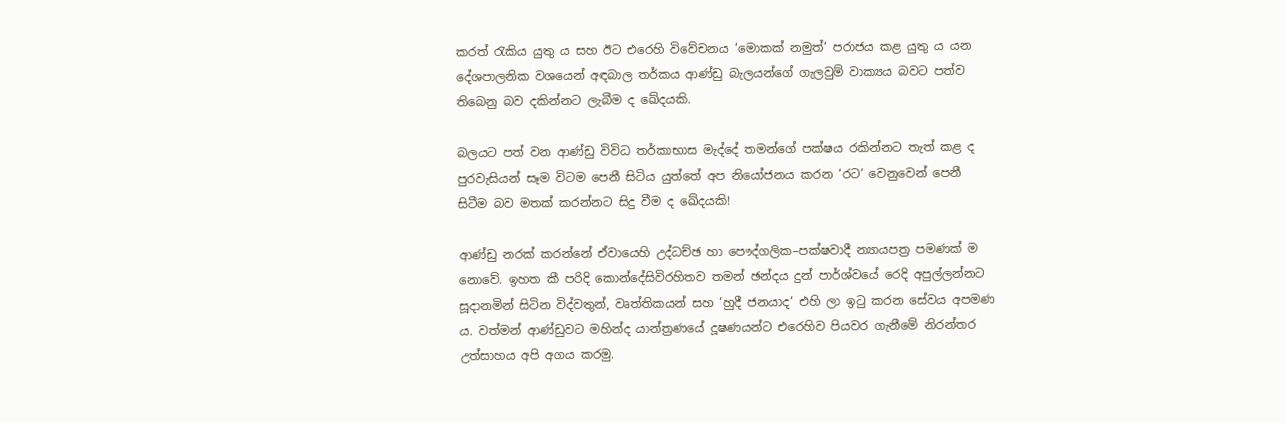කරත් රැකිය යුතු ය සහ ඊට එරෙහි විවේචනය ‘මොකක් නමුත්‘ පරාජය කළ යුතු ය යන දේශපාලනික වශයෙන් අඳබාල තර්කය ආණ්ඩු බැලයන්ගේ ගැලවුම් වාක්‍යය බවට පත්ව තිබෙනු බව දකින්නට ලැබීම ද ඛේදයකි.

බලයට පත් වන ආණ්ඩු විවිධ තර්කාභාස මැද්දේ තමන්ගේ පක්ෂය රකින්නට තැත් කළ ද පුරවැසියන් සෑම විටම පෙනී සිටිය යුත්තේ අප නියෝජනය කරන ‘රට‘ වෙනුවෙන් පෙනී සිටීම බව මතක් කරන්නට සිදු වීම ද ඛේදයකි!

ආණ්ඩු නරක් කරන්නේ ඒවායෙහි උද්ධච්ඡ හා පෞද්ගලික–පක්ෂවාදී න්‍යායපත්‍ර පමණක් ම නොවේ. ඉහත කී පරිදි කොන්දේසිවිරහිතව තමන් ඡන්දය දුන් පාර්ශ්වයේ රෙදි අපුල්ලන්නට සූදානමින් සිටින විද්වතුන්, වෘත්තිකයන් සහ ‘හුදී ජනයාද‘ එහි ලා ඉටු කරන සේවය අපමණ ය. වත්මන් ආණ්ඩුවට මහින්ද යාන්ත්‍රණයේ දූෂණයන්ට එරෙහිව පියවර ගැනීමේ නිරන්තර උත්සාහය අපි අගය කරමු.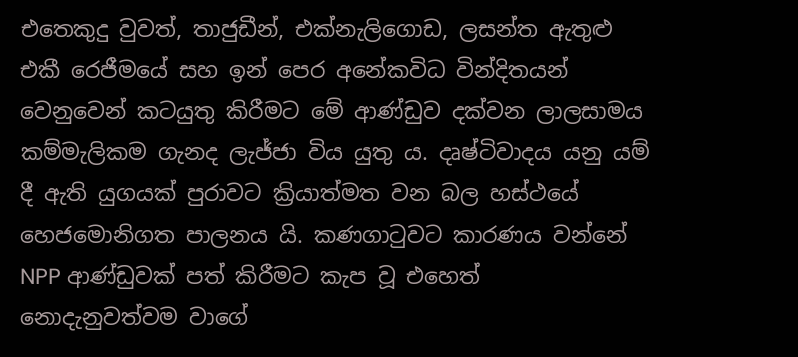එතෙකුදු වුවත්, තාජුඩීන්, එක්නැලිගොඩ, ලසන්ත ඇතුළු එකී රෙජීමයේ සහ ඉන් පෙර අනේකවිධ වින්දිතයන් වෙනුවෙන් කටයුතු කිරීමට මේ ආණ්ඩුව දක්වන ලාලසාමය කම්මැලිකම ගැනද ලැජ්ජා විය යුතු ය. දෘෂ්ටිවාදය යනු යම් දී ඇති යුගයක් පුරාවට ක්‍රියාත්මත වන බල හස්ථයේ හෙජමොනිගත පාලනය යි. කණගාටුවට කාරණය වන්නේ NPP ආණ්ඩුවක් පත් කිරීමට කැප වූ එහෙත් නොදැනුවත්වම වාගේ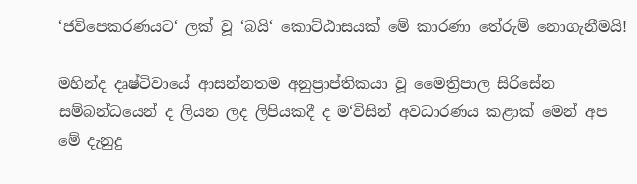‘ජවිපෙකරණයට‘ ලක් වූ ‘බයි‘ කොට්ඨාසයක් මේ කාරණා තේරුම් නොගැනීමයි!

මහින්ද දෘෂ්ටිවායේ ආසන්නතම අනුප්‍රාප්තිකයා වූ මෛත්‍රිපාල සිරිසේන සම්බන්ධයෙන් ද ලියන ලද ලිපියකදී ද ම‘විසින් අවධාරණය කළාක් මෙන් අප මේ දැනුදු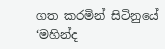ගත කරමින් සිටිනුයේ ‘මහින්ද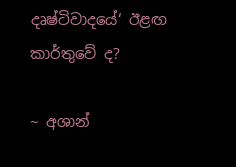දෘෂ්ටිවාදයේ‘ ඊළඟ කාර්තුවේ ද?

~ අශාන්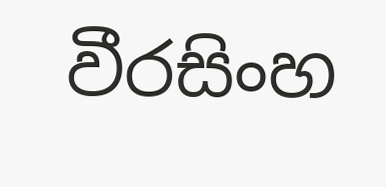වීරසිංහ